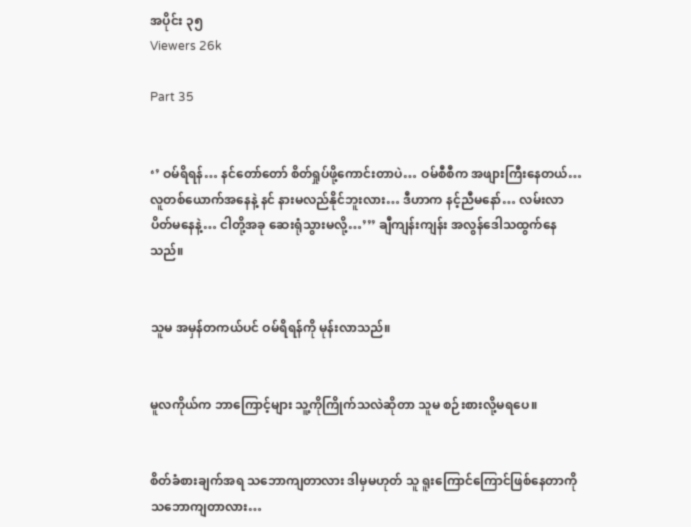အပိုင်း ၃၅
Viewers 26k

Part 35


‘’ ဝမ်ရိရန်… နင်တော်တော် စိတ်ရှုပ်ဖို့ကောင်းတာပဲ… ဝမ်စီစီက အဖျားကြီးနေတယ်… လူတစ်ယောက်အနေနဲ့ နင် နားမလည်နိုင်ဘူးလား… ဒီဟာက နင့်ညီမနော်… လမ်းလာပိတ်မနေနဲ့… ငါတို့အခု ဆေးရုံသွားမလို့…’’’ ချီကျန်းကျန်း အလွန်ဒေါသထွက်နေသည်။


သူမ အမှန်တကယ်ပင် ဝမ်ရိရန်ကို မုန်းလာသည်။


မူလကိုယ်က ဘာကြောင့်များ သူ့ကိုကြိုက်သလဲဆိုတာ သူမ စဉ်းစားလို့မရပေ။


စိတ်ခံစားချက်အရ သဘောကျတာလား ဒါမှမဟုတ် သူ ရူးကြောင်ကြောင်ဖြစ်နေတာကို သဘောကျတာလား…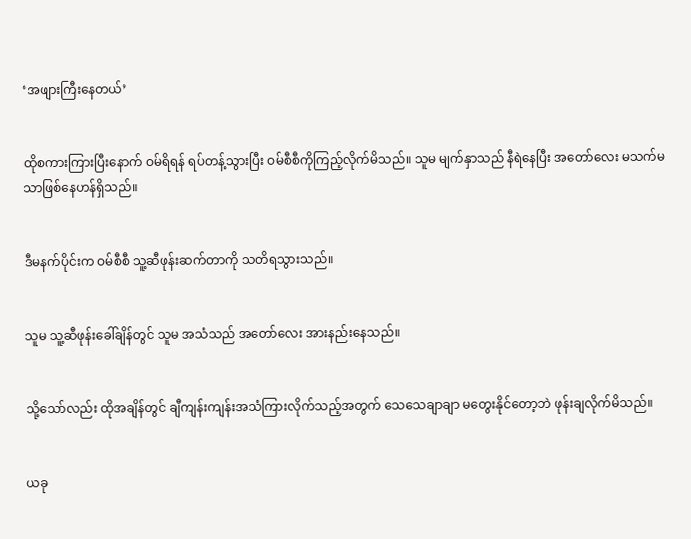‘အဖျားကြီးနေတယ်’


ထိုစကားကြားပြီးနောက် ဝမ်ရိရန် ရပ်တန့်သွားပြီး ဝမ်စီစီကိုကြည့်လိုက်မိသည်။ သူမ မျက်နှာသည် နီရဲနေပြီး အတော်လေး မသက်မသာဖြစ်နေဟန်ရှိသည်။


ဒီမနက်ပိုင်းက ဝမ်စီစီ သူ့ဆီဖုန်းဆက်တာကို သတိရသွားသည်။


သူမ သူ့ဆီဖုန်းခေါ်ချိန်တွင် သူမ အသံသည် အတော်လေး အားနည်းနေသည်။


သို့သော်လည်း ထိုအချိန်တွင် ချီကျန်းကျန်းအသံကြားလိုက်သည့်အတွက် သေသေချာချာ မတွေးနိုင်တော့ဘဲ ဖုန်းချလိုက်မိသည်။


ယခု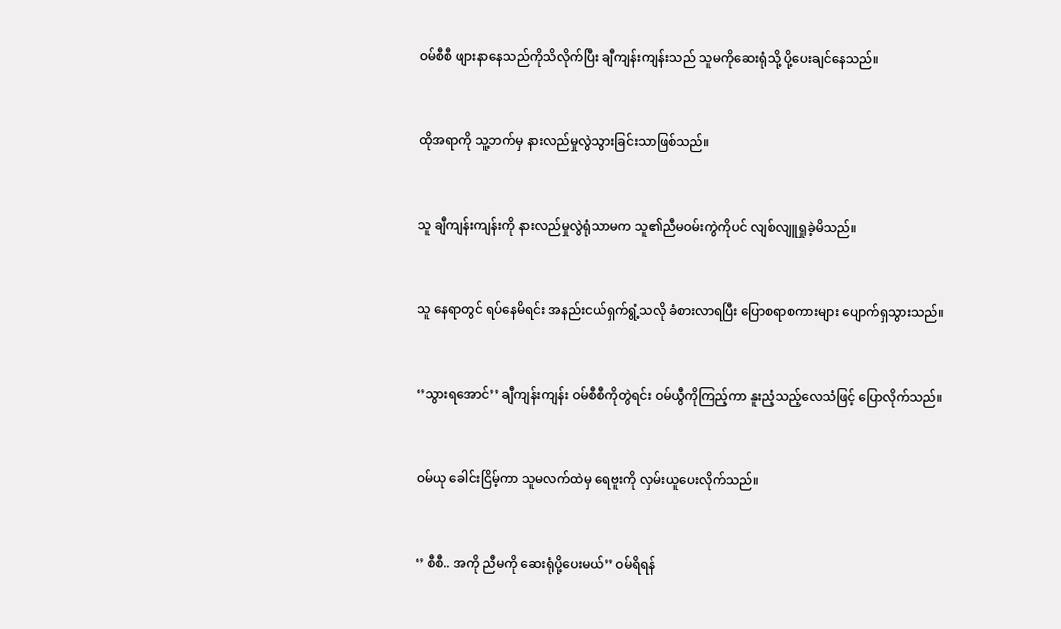ဝမ်စီစီ ဖျားနာနေသည်ကိုသိလိုက်ပြီး ချီကျန်းကျန်းသည် သူမကိုဆေးရုံသို့ ပို့ပေးချင်နေသည်။


ထိုအရာကို သူ့ဘက်မှ နားလည်မှုလွဲသွားခြင်းသာဖြစ်သည်။


သူ ချီကျန်းကျန်းကို နားလည်မှုလွဲရုံသာမက သူ၏ညီမဝမ်းကွဲကိုပင် လျစ်လျူရှုခဲ့မိသည်။


သူ နေရာတွင် ရပ်နေမိရင်း အနည်းငယ်ရှက်ရွံ့သလို ခံစားလာရပြီး ပြောစရာစကားများ ပျောက်ရှသွားသည်။


‘’သွားရအောင်’’ ချီကျန်းကျန်း ဝမ်စီစီကိုတွဲရင်း ဝမ်ယွီကိုကြည့်ကာ နူးညံ့သည့်လေသံဖြင့် ပြောလိုက်သည်။


ဝမ်ယု ခေါင်းငြိမ့်ကာ သူမလက်ထဲမှ ရေဗူးကို လှမ်းယူပေးလိုက်သည်။


‘’ စီစီ.. အကို ညီမကို ဆေးရုံပို့ပေးမယ်’’ ဝမ်ရိရန်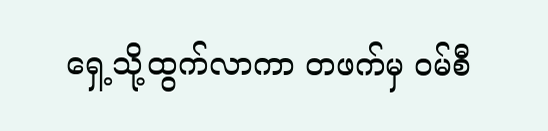ရှေ့သို့ထွက်လာကာ တဖက်မှ ဝမ်စီ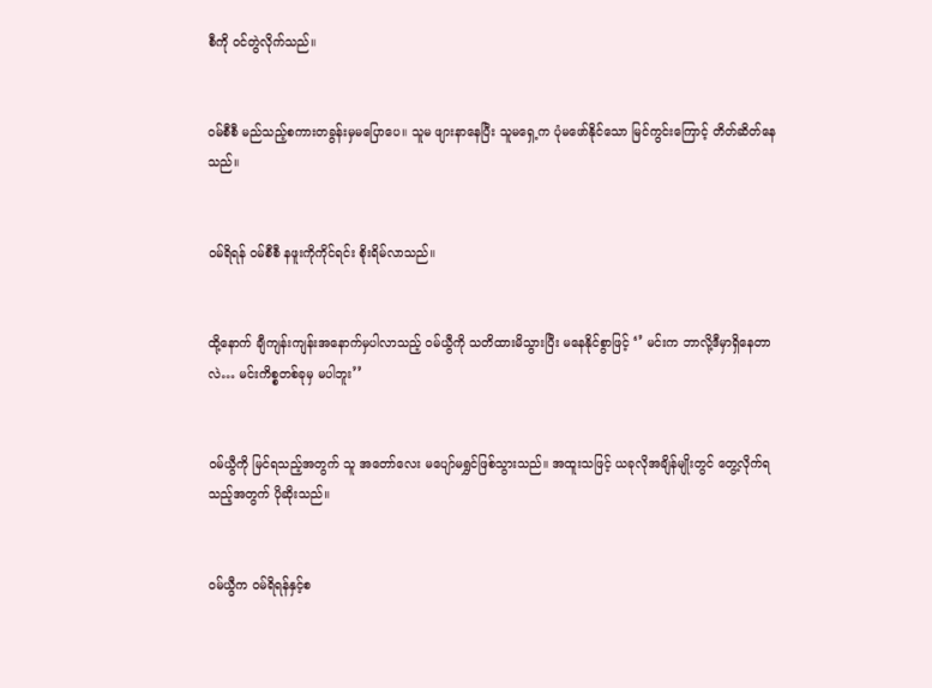စီကို ဝင်တွဲလိုက်သည်။


ဝမ်စီစီ မည်သည့်စကားတခွန်းမှမပြောပေ။ သူမ ဖျားနာနေပြီး သူမရှေ့က ပုံမဖော်နိုင်သော မြင်ကွင်းကြောင့် တိတ်ဆိတ်နေသည်။


ဝမ်ရိရန် ဝမ်စီစီ နဖူးကိုကိုင်ရင်း စိုးရိမ်လာသည်။


ထို့နောက် ချီကျန်းကျန်းအနောက်မှပါလာသည့် ဝမ်ယွီကို သတိထားမိသွားပြီး မနေနိုင်စွာဖြင့် ‘’ မင်းက ဘာလို့ဒီမှာရှိနေတာလဲ… မင်းကိစ္စတစ်ခုမှ မပါဘူး’’


ဝမ်ယွီကို မြင်ရသည့်အတွက် သူ အတော်လေး မပျော်မရွှင်ဖြစ်သွားသည်။ အထူးသဖြင့် ယခုလိုအချိန်မျိုးတွင် တွေ့လိုက်ရသည့်အတွက် ပိုဆိုးသည်။


ဝမ်ယွီက ဝမ်ရိရန်နှင့်စ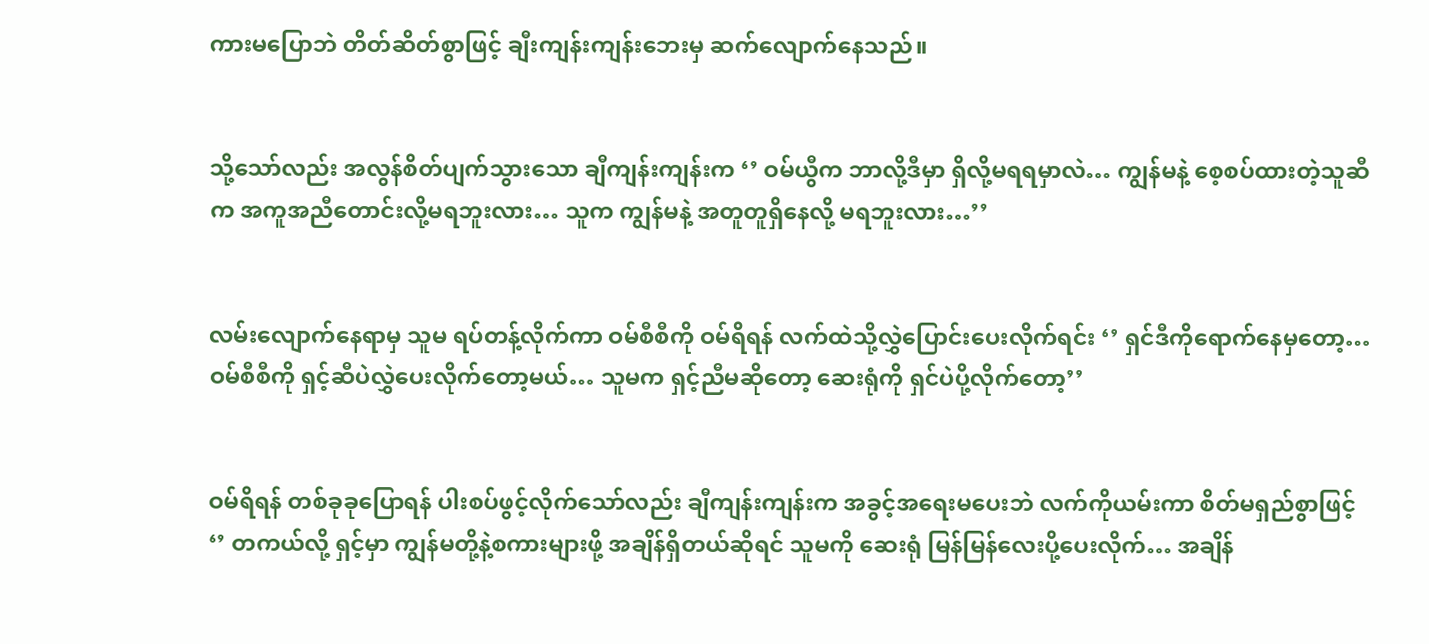ကားမပြောဘဲ တိတ်ဆိတ်စွာဖြင့် ချီးကျန်းကျန်းဘေးမှ ဆက်လျောက်နေသည်။


သို့သော်လည်း အလွန်စိတ်ပျက်သွားသော ချီကျန်းကျန်းက ‘’ ဝမ်ယွီက ဘာလို့ဒီမှာ ရှိလို့မရရမှာလဲ… ကျွန်မနဲ့ စေ့စပ်ထားတဲ့သူဆီက အကူအညီတောင်းလို့မရဘူးလား… သူက ကျွန်မနဲ့ အတူတူရှိနေလို့ မရဘူးလား…’’


လမ်းလျောက်နေရာမှ သူမ ရပ်တန့်လိုက်ကာ ဝမ်စီစီကို ဝမ်ရိရန် လက်ထဲသို့လွှဲပြောင်းပေးလိုက်ရင်း ‘’ ရှင်ဒီကိုရောက်နေမှတော့… ဝမ်စီစီကို ရှင့်ဆီပဲလွှဲပေးလိုက်တော့မယ်… သူမက ရှင့်ညီမဆိုတော့ ဆေးရုံကို ရှင်ပဲပို့လိုက်တော့’’


ဝမ်ရိရန် တစ်ခုခုပြောရန် ပါးစပ်ဖွင့်လိုက်သော်လည်း ချီကျန်းကျန်းက အခွင့်အရေးမပေးဘဲ လက်ကိုယမ်းကာ စိတ်မရှည်စွာဖြင့် ‘’ တကယ်လို့ ရှင့်မှာ ကျွန်မတို့နဲ့စကားများဖို့ အချိန်ရှိတယ်ဆိုရင် သူမကို ဆေးရုံ မြန်မြန်လေးပို့ပေးလိုက်… အချိန်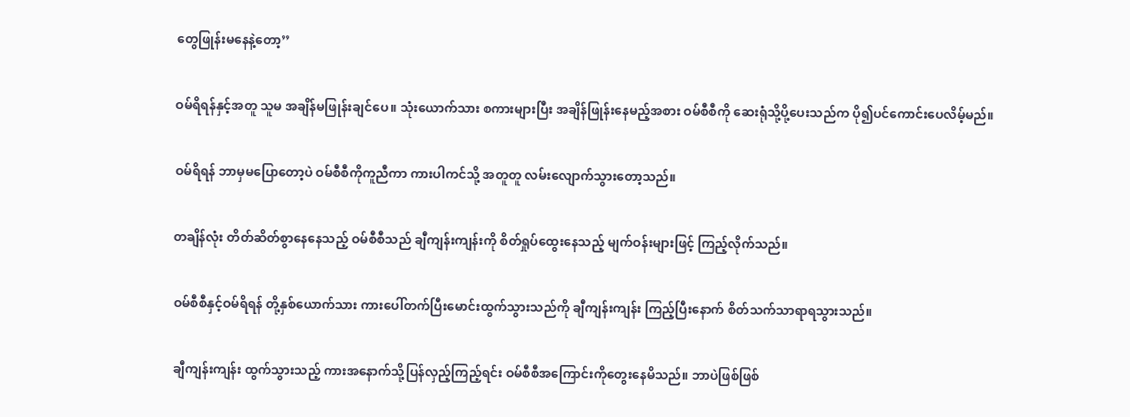တွေဖြုန်းမနေနဲ့တော့’’


ဝမ်ရိရန်နှင့်အတူ သူမ အချိန်မဖြုန်းချင်ပေ။ သုံးယောက်သား စကားများပြီး အချိန်ဖြုန်းနေမည့်အစား ဝမ်စီစီကို ဆေးရုံသို့ပို့ပေးသည်က ပို၍ပင်ကောင်းပေလိမ့်မည်။


ဝမ်ရိရန် ဘာမှမပြောတော့ပဲ ဝမ်စီစီကိုကူညီကာ ကားပါကင်သို့ အတူတူ လမ်းလျောက်သွားတော့သည်။


တချိန်လုံး တိတ်ဆိတ်စွာနေနေသည့် ဝမ်စီစီသည် ချီကျန်းကျန်းကို စိတ်ရှုပ်ထွေးနေသည့် မျက်ဝန်းများဖြင့် ကြည့်လိုက်သည်။


ဝမ်စီစီနှင့်ဝမ်ရိရန် တို့နှစ်ယောက်သား ကားပေါ်တက်ပြီးမောင်းထွက်သွားသည်ကို ချီကျန်းကျန်း ကြည့်ပြီးနောက် စိတ်သက်သာရာရသွားသည်။


ချီကျန်းကျန်း ထွက်သွားသည့် ကားအနောက်သို့ပြန်လှည့်ကြည့်ရင်း ဝမ်စီစီအကြောင်းကိုတွေးနေမိသည်။ ဘာပဲဖြစ်ဖြစ်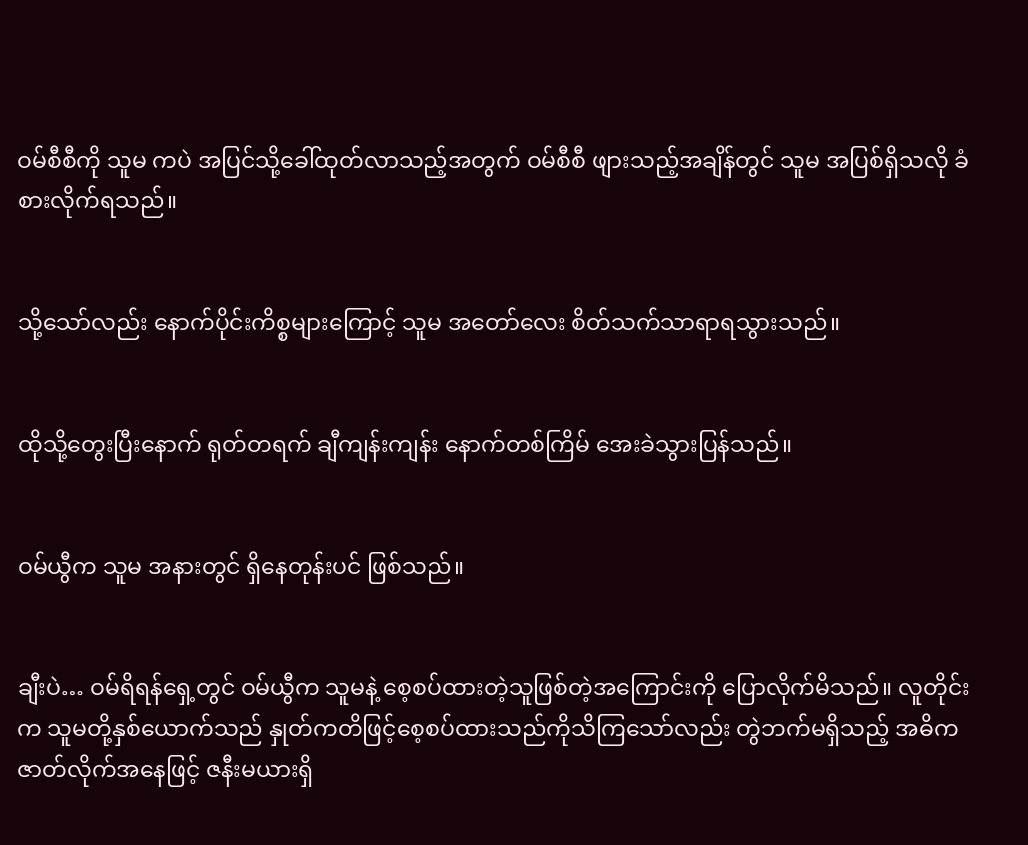ဝမ်စီစီကို သူမ ကပဲ အပြင်သို့ခေါ်ထုတ်လာသည့်အတွက် ဝမ်စီစီ ဖျားသည့်အချိန်တွင် သူမ အပြစ်ရှိသလို ခံစားလိုက်ရသည်။


သို့သော်လည်း နောက်ပိုင်းကိစ္စများကြောင့် သူမ အတော်လေး စိတ်သက်သာရာရသွားသည်။


ထိုသို့တွေးပြီးနောက် ရုတ်တရက် ချီကျန်းကျန်း နောက်တစ်ကြိမ် အေးခဲသွားပြန်သည်။


ဝမ်ယွီက သူမ အနားတွင် ရှိနေတုန်းပင် ဖြစ်သည်။


ချီးပဲ… ဝမ်ရိရန်ရှေ့တွင် ဝမ်ယွီက သူမနဲ့ စေ့စပ်ထားတဲ့သူဖြစ်တဲ့အကြောင်းကို ပြောလိုက်မိသည်။ လူတိုင်းက သူမတို့နှစ်ယောက်သည် နှုတ်ကတိဖြင့်စေ့စပ်ထားသည်ကိုသိကြသော်လည်း တွဲဘက်မရှိသည့် အဓိကဇာတ်လိုက်အနေဖြင့် ဇနီးမယားရှိ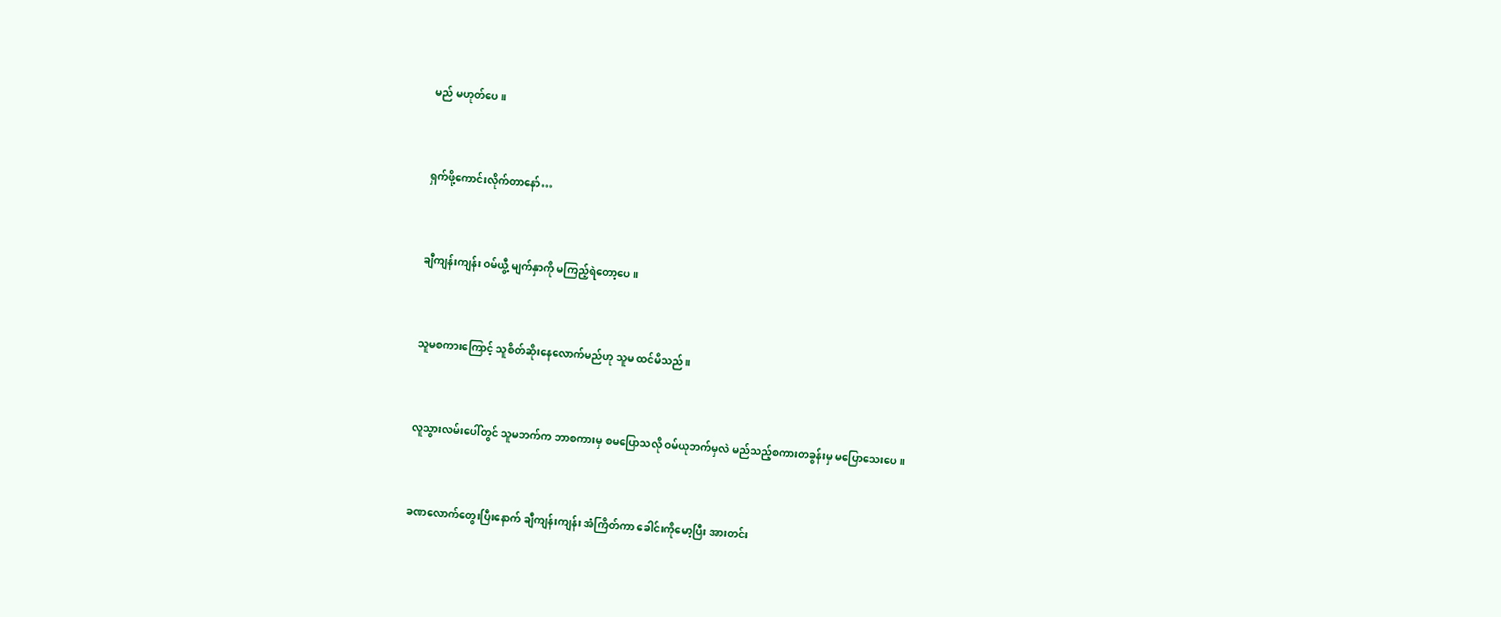မည် မဟုတ်ပေ။


ရှက်ဖို့ကောင်းလိုက်တာနော်…


ချီကျန်းကျန်း ဝမ်ယွီ့ မျက်နှာကို မကြည့်ရဲတော့ပေ။


သူမစကားကြောင့် သူစိတ်ဆိုးနေလောက်မည်ဟု သူမ ထင်မိသည်။


လူသွားလမ်းပေါ်တွင် သူမဘက်က ဘာစကားမှ စမပြောသလို ဝမ်ယုဘက်မှလဲ မည်သည့်စကားတခွန်းမှ မပြောသေးပေ။


ခဏလောက်တွေးပြီးနောက် ချီကျန်းကျန်း အံကြိတ်ကာ ခေါင်းကိုမော့ပြီး အားတင်း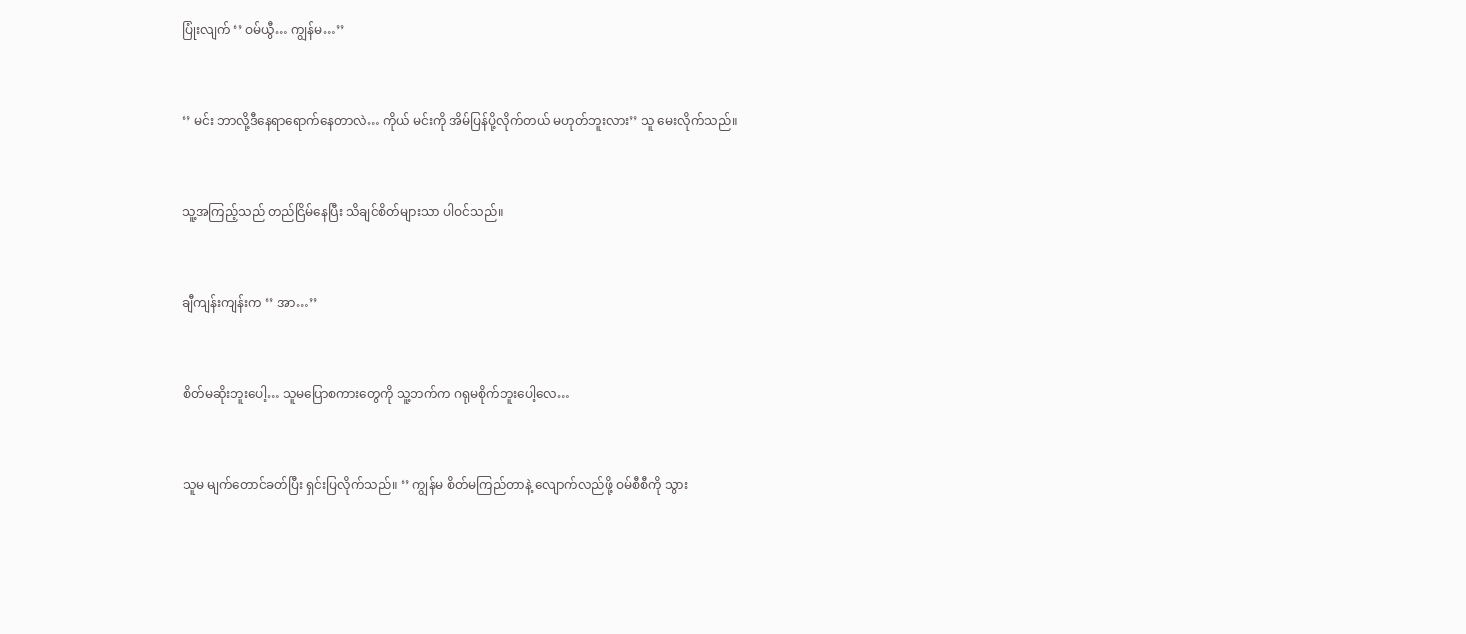ပြုံးလျက် ‘’ ဝမ်ယွီ… ကျွန်မ…’’


‘’ မင်း ဘာလို့ဒီနေရာရောက်နေတာလဲ… ကိုယ် မင်းကို အိမ်ပြန်ပို့လိုက်တယ် မဟုတ်ဘူးလား’’ သူ မေးလိုက်သည်။


သူ့အကြည့်သည် တည်ငြိမ်နေပြီး သိချင်စိတ်များသာ ပါဝင်သည်။


ချီကျန်းကျန်းက ‘’ အာ…’’


စိတ်မဆိုးဘူးပေါ့… သူမပြောစကားတွေကို သူ့ဘက်က ဂရုမစိုက်ဘူးပေါ့လေ…


သူမ မျက်တောင်ခတ်ပြီး ရှင်းပြလိုက်သည်။ ‘’ ကျွန်မ စိတ်မကြည်တာနဲ့ လျောက်လည်ဖို့ ဝမ်စီစီကို သွား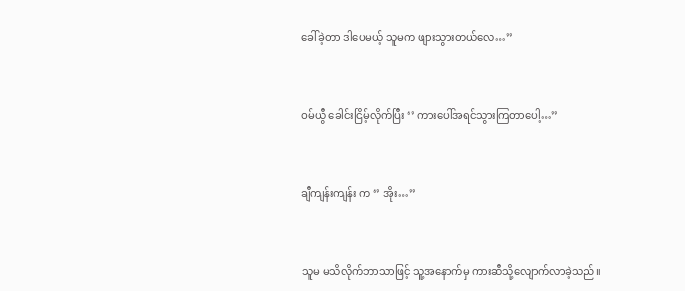ခေါ်ခဲ့တာ ဒါပေမယ့် သူမက ဖျားသွားတယ်လေ…’’


ဝမ်ယွီ ခေါင်းငြိမ့်လိုက်ပြီး ‘’ ကားပေါ်အရင်သွားကြတာပေါ့…’’


ချီကျန်းကျန်း က ‘’ အိုး…’’


သူမ မသိလိုက်ဘာသာဖြင့် သူ့အနောက်မှ ကားဆီသို့လျောက်လာခဲ့သည်။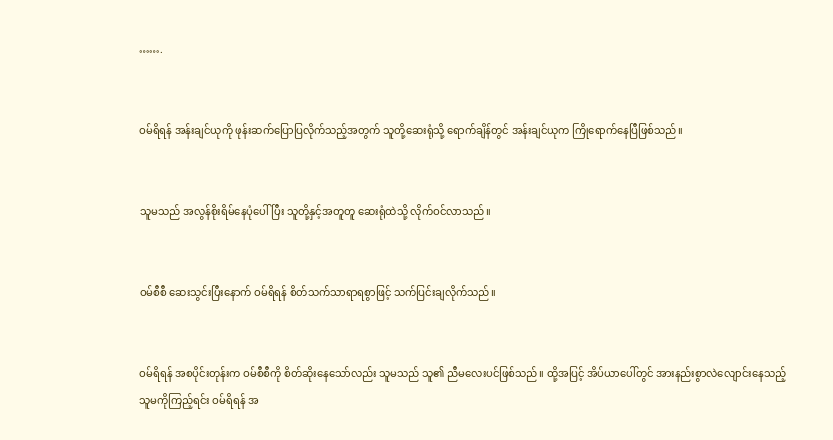…….


ဝမ်ရိရန် အန်းချင်ယုကို ဖုန်းဆက်ပြောပြလိုက်သည့်အတွက် သူတို့ဆေးရုံသို့ ရောက်ချိန်တွင် အန်းချင်ယုက ကြိုရောက်နေပြီဖြစ်သည်။


သူမသည် အလွန်စိုးရိမ်နေပုံပေါ်ပြီး သူတို့နှင့်အတူတူ ဆေးရုံထဲသို့ လိုက်ဝင်လာသည်။


ဝမ်စီစီ ဆေးသွင်းပြီးနောက် ဝမ်ရိရန် စိတ်သက်သာရာရစွာဖြင့် သက်ပြင်းချလိုက်သည်။


ဝမ်ရိရန် အစပိုင်းတုန်းက ဝမ်စီစီကို စိတ်ဆိုးနေသော်လည်း သူမသည် သူ၏ ညီမလေးပင်ဖြစ်သည်။ ထို့အပြင့် အိပ်ယာပေါ်တွင် အားနည်းစွာလဲလျောင်းနေသည့် သူမကိုကြည့်ရင်း ဝမ်ရိရန် အ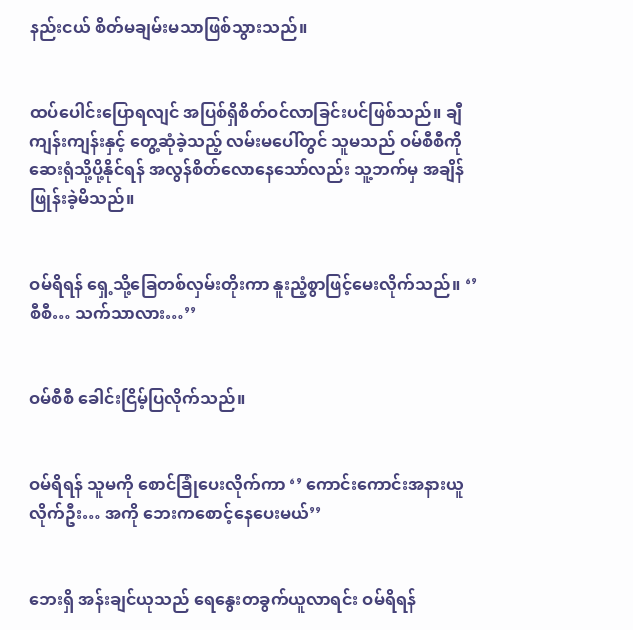နည်းငယ် စိတ်မချမ်းမသာဖြစ်သွားသည်။


ထပ်ပေါင်းပြောရလျင် အပြစ်ရှိစိတ်ဝင်လာခြင်းပင်ဖြစ်သည်။ ချီကျန်းကျန်းနှင့် တွေ့ဆုံခဲ့သည့် လမ်းမပေါ်တွင် သူမသည် ဝမ်စီစီကို ဆေးရုံသို့ပို့နိုင်ရန် အလွန်စိတ်လောနေသော်လည်း သူ့ဘက်မှ အချိန်ဖြုန်းခဲ့မိသည်။


ဝမ်ရိရန် ရှေ့သို့ခြေတစ်လှမ်းတိုးကာ နူးညံ့စွာဖြင့်မေးလိုက်သည်။ ‘’ စီစီ… သက်သာလား…’’


ဝမ်စီစီ ခေါင်းငြိမ့်ပြလိုက်သည်။


ဝမ်ရိရန် သူမကို စောင်ခြုံပေးလိုက်ကာ ‘’ ကောင်းကောင်းအနားယူလိုက်ဦး… အကို ဘေးကစောင့်နေပေးမယ်’’


ဘေးရှိ အန်းချင်ယုသည် ရေနွေးတခွက်ယူလာရင်း ဝမ်ရိရန်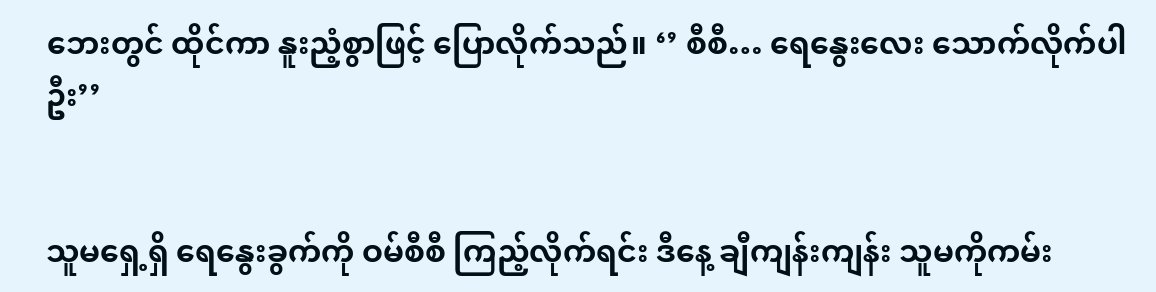ဘေးတွင် ထိုင်ကာ နူးညံ့စွာဖြင့် ပြောလိုက်သည်။ ‘’ စီစီ… ရေနွေးလေး သောက်လိုက်ပါဦး’’


သူမရှေ့ရှိ ရေနွေးခွက်ကို ဝမ်စီစီ ကြည့်လိုက်ရင်း ဒီနေ့ ချီကျန်းကျန်း သူမကိုကမ်း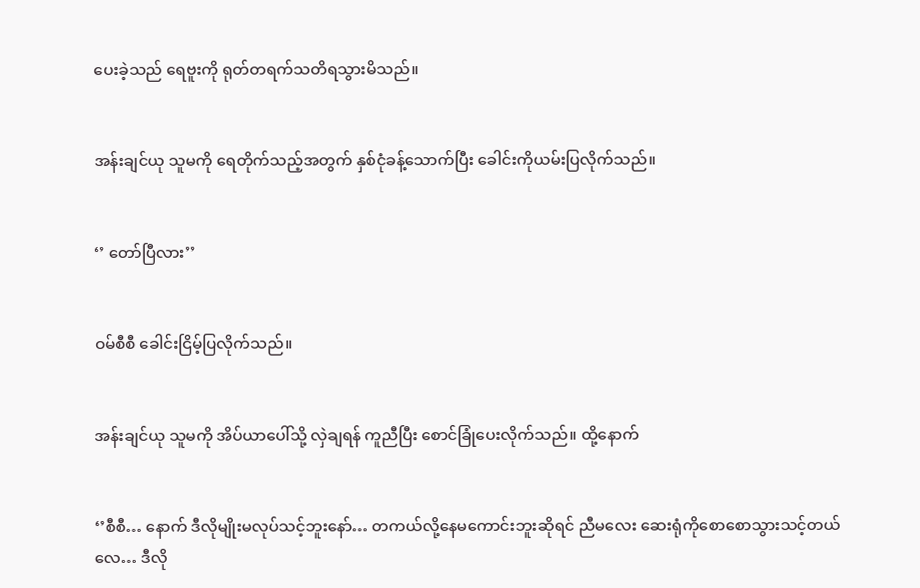ပေးခဲ့သည် ရေဗူးကို ရုတ်တရက်သတိရသွားမိသည်။


အန်းချင်ယု သူမကို ရေတိုက်သည့်အတွက် နှစ်ငုံခန့်သောက်ပြီး ခေါင်းကိုယမ်းပြလိုက်သည်။


‘’ တော်ပြီလား’’


ဝမ်စီစီ ခေါင်းငြိမ့်ပြလိုက်သည်။


အန်းချင်ယု သူမကို အိပ်ယာပေါ်သို့ လှဲချရန် ကူညီပြီး စောင်ခြုံပေးလိုက်သည်။ ထို့နောက်


‘’စီစီ… နောက် ဒီလိုမျိုးမလုပ်သင့်ဘူးနော်… တကယ်လို့နေမကောင်းဘူးဆိုရင် ညီမလေး ဆေးရုံကိုစောစောသွားသင့်တယ်လေ… ဒီလို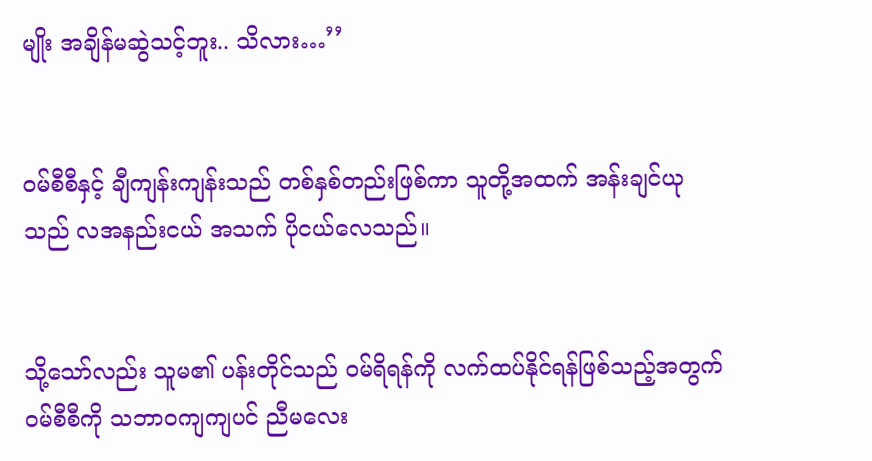မျိုး အချိန်မဆွဲသင့်ဘူး.. သိလား…’’


ဝမ်စီစီနှင့် ချီကျန်းကျန်းသည် တစ်နှစ်တည်းဖြစ်ကာ သူတို့အထက် အန်းချင်ယုသည် လအနည်းငယ် အသက် ပိုငယ်လေသည်။


သို့သော်လည်း သူမ၏ ပန်းတိုင်သည် ဝမ်ရိရန်ကို လက်ထပ်နိုင်ရန်ဖြစ်သည့်အတွက် ဝမ်စီစီကို သဘာဝကျကျပင် ညီမလေး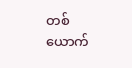တစ်ယောက်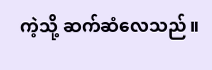ကဲ့သို့ ဆက်ဆံလေသည်။